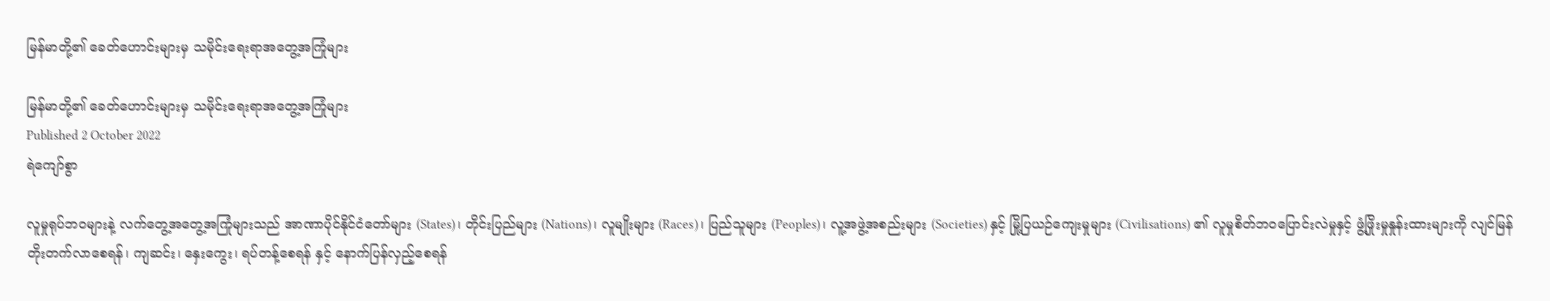မြန်မာတို့၏ ခေတ်ဟောင်းများမှ သမိုင်းရေးရာအတွေ့အကြုံများ

မြန်မာတို့၏ ခေတ်ဟောင်းများမှ သမိုင်းရေးရာအတွေ့အကြုံများ
Published 2 October 2022
ရဲကျော်စွာ

လူမှုရုပ်ဘဝများနဲ့ လက်တွေ့အတွေ့အကြုံများသည် အာဏာပိုင်နိုင်ငံတော်များ (States)၊ တိုင်းပြည်များ (Nations)၊ လူမျိုးများ (Races)၊ ပြည်သူများ (Peoples)၊ လူ့အဖွဲ့အစည်းများ (Societies) နှင့် မြို့ပြယဉ်ကျေးမှုများ (Civilisations) ၏ လူမှုစိတ်ဘဝပြောင်းလဲမှုနှင့် ဖွံ့ဖြိုးမှုနှုန်းထားများကို လျင်မြန်တိုးတက်လာစေရန်၊ ကျဆင်း၊ နှေးကွေး၊ ရပ်တန့်စေရန် နှင့် နောက်ပြန်လှည့်စေရန်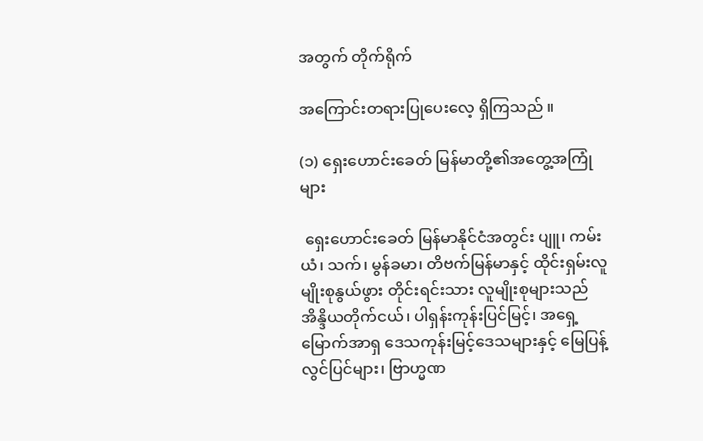အတွက် တိုက်ရိုက်

အကြောင်းတရားပြုပေးလေ့ ရှိကြသည် ။

(၁) ရှေးဟောင်းခေတ် မြန်မာတို့၏အတွေ့အကြုံများ

 ရှေးဟောင်းခေတ် မြန်မာနိုင်ငံအတွင်း ပျူ၊ ကမ်းယံ၊ သက်၊ မွန်ခမာ၊ တိဗက်မြန်မာနှင့် ထိုင်းရှမ်းလူမျိုးစုနွယ်ဖွား တိုင်းရင်းသား လူမျိုးစုများသည် အိန္ဒိယတိုက်ငယ်၊ ပါရှန်းကုန်းပြင်မြင့်၊ အရှေ့မြောက်အာရှ ဒေသကုန်းမြင့်‌ဒေသများနှင့် မြေပြန့်လွင်ပြင်များ၊ ဗြာဟ္မဏ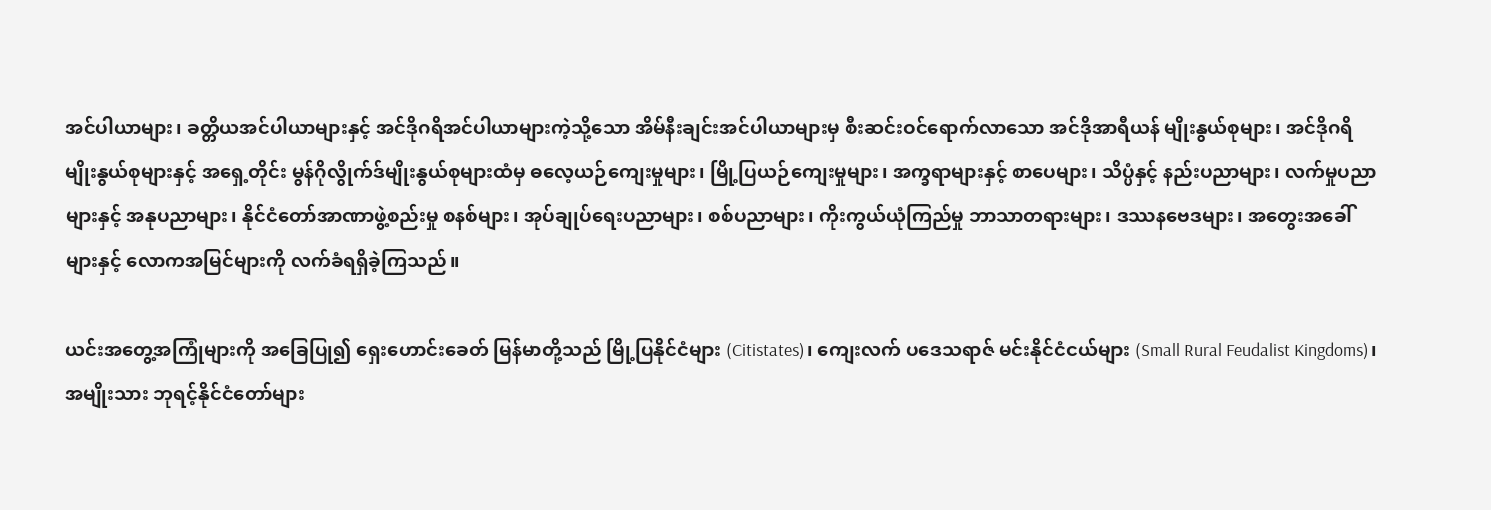အင်ပါယာများ၊ ခတ္တိယအင်ပါယာများနှင့် အင်ဒိုဂရိအင်ပါယာများကဲ့သို့သော အိမ်နီးချင်းအင်ပါယာများမှ စီးဆင်းဝင်ရောက်လာသော အင်ဒိုအာရီယန် မျိုးနွယ်စုများ၊ အင်ဒိုဂရိမျိုးနွယ်စုများနှင့် အရှေ့တိုင်း မွန်ဂိုလွိုက်ဒ်မျိုးနွယ်စုများထံမှ ဓလေ့ယဉ်ကျေးမှုများ၊ မြို့ပြယဉ်ကျေးမှုများ၊ အက္ခရာများနှင့် စာပေများ၊ သိပ္ပံနှင့် နည်းပညာများ၊ လက်မှုပညာများနှင့် အနုပညာများ၊ နိုင်ငံတော်အာဏာဖွဲ့စည်းမှု စနစ်များ၊ အုပ်ချုပ်ရေးပညာများ၊ စစ်ပညာများ၊ ကိုးကွယ်ယုံကြည်မှု ဘာသာတရားများ၊ ဒဿနဗေဒများ၊ အတွေးအခေါ်များနှင့် လောကအမြင်များကို လက်ခံရရှိခဲ့ကြသည်။

ယင်းအတွေ့အကြုံများကို အခြေပြု၍ ရှေးဟောင်းခေတ် မြန်မာတို့သည် မြို့ပြနိုင်ငံများ (Citistates)၊ ကျေးလက် ပဒေသရာဇ် မင်းနိုင်ငံငယ်များ (Small Rural Feudalist Kingdoms)၊ အမျိုးသား ဘုရင့်နိုင်ငံတော်များ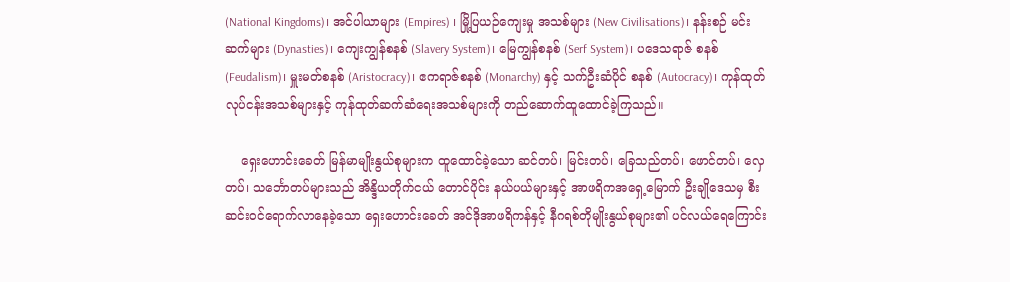(National Kingdoms)၊ အင်ပါယာများ (Empires) ၊ မြို့ပြယဉ်ကျေးမှု အသစ်များ (New Civilisations)၊ နန်းစဉ် မင်းဆက်များ (Dynasties)၊ ကျေးကျွန်စနစ် (Slavery System)၊ မြေကျွန်စနစ် (Serf System)၊ ပဒေသရာဇ် စနစ် (Feudalism)၊ မှူးမတ်စနစ် (Aristocracy)၊ ဧကရာဇ်စနစ် (Monarchy) နှင့် သက်ဦးဆံပိုင် စနစ် (Autocracy)၊ ကုန်ထုတ်လုပ်ငန်းအသစ်များနှင့် ကုန်ထုတ်ဆက်ဆံရေးအသစ်များကို တည်ဆောက်ထူထောင်ခဲ့ကြသည်။

    ရှေးဟောင်းခေတ် မြန်မာမျိုးနွယ်စုများက ထူထောင်ခဲ့သော ဆင်တပ်၊ မြင်းတပ်၊ ‌ခြေသည်တပ်၊ ဖောင်တပ်၊ လှေတပ်၊ သင်္ဘောတပ်များသည် အိန္ဒိယတိုက်ငယ် တောင်ပိုင်း နယ်ပယ်များနှင့် အာဖရိကအရှေ့မြောက် ဦးချိုဒေသမှ စီးဆင်းဝင်ရောက်လာနေခဲ့သော ရှေးဟောင်းခေတ် အင်ဒိုအာဖရိကန်နှင့် နီဂရစ်တိုမျိုးနွယ်စုများ၏ ပင်လယ်ရေကြောင်း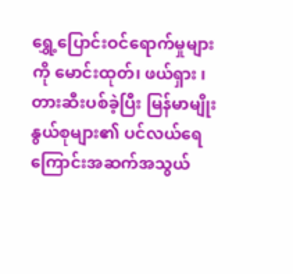ရွှေ့ပြောင်းဝင်ရောက်မှုများကို မောင်းထုတ်၊ ဖယ်ရှား ၊ တားဆီးပစ်ခဲ့ပြီး မြန်မာမျိုးနွယ်စုများ၏ ပင်လယ်ရေကြောင်းအဆက်အသွယ်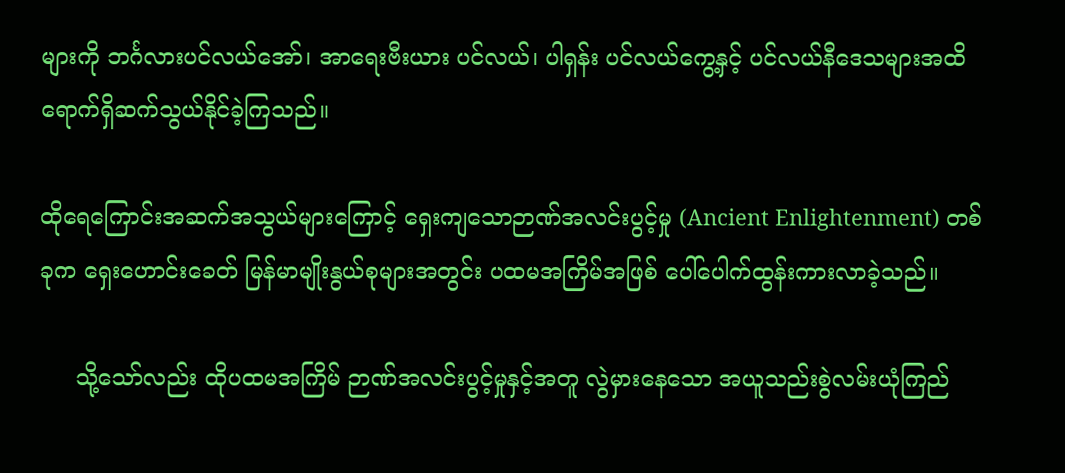များကို ဘင်္ဂလားပင်လယ်အော်၊ အာရေးဗီးယား ပင်လယ်၊ ပါရှန်း ပင်လယ်ကွေ့နှင့် ပင်လယ်နီဒေသများအထိ ရောက်ရှိဆက်သွယ်နိုင်ခဲ့ကြသည်။

ထိုရေကြောင်းအဆက်အသွယ်များကြောင့် ရှေးကျသောဉာဏ်အလင်းပွင့်မှု (Ancient Enlightenment) တစ်ခုက ရှေးဟောင်းခေတ် မြန်မာမျိုးနွယ်စုများအတွင်း ပထမအကြိမ်အဖြစ် ပေါ်ပေါက်ထွန်းကားလာခဲ့သည်။

     သို့သော်လည်း ထိုပထမအကြိမ် ဉာဏ်အလင်းပွင့်မှုနှင့်အတူ လွဲမှားနေသော အယူသည်းစွဲလမ်းယုံကြည်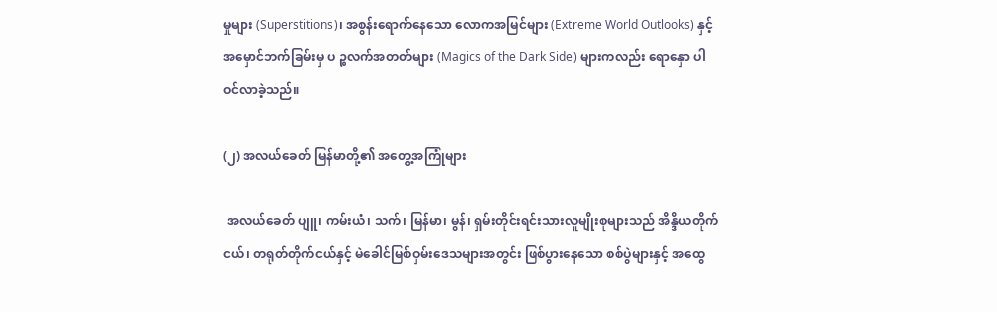မှုများ (Superstitions)၊ အစွန်းရောက်နေသော လောကအမြင်များ (Extreme World Outlooks) နှင့် အမှောင်ဘက်ခြမ်းမှ ပ ဉ္စလက်အတတ်များ (Magics of the Dark Side) များကလည်း ရောနှော ပါဝင်လာခဲ့သည်။

(၂) အလယ်ခေတ် မြန်မာတို့၏ အတွေ့အကြုံများ

 အလယ်ခေတ် ပျူ၊ ကမ်းယံ၊ သက်၊ မြန်မာ၊ မွန်၊ ရှမ်းတိုင်းရင်းသားလူမျိုးစုများသည် အိန္ဒိယတိုက်ငယ်၊ တရုတ်တိုက်ငယ်နှင့် မဲခေါင်မြစ်ဝှမ်းဒေသများအတွင်း ဖြစ်ပွားနေသော စစ်ပွဲများနှင့် အထွေ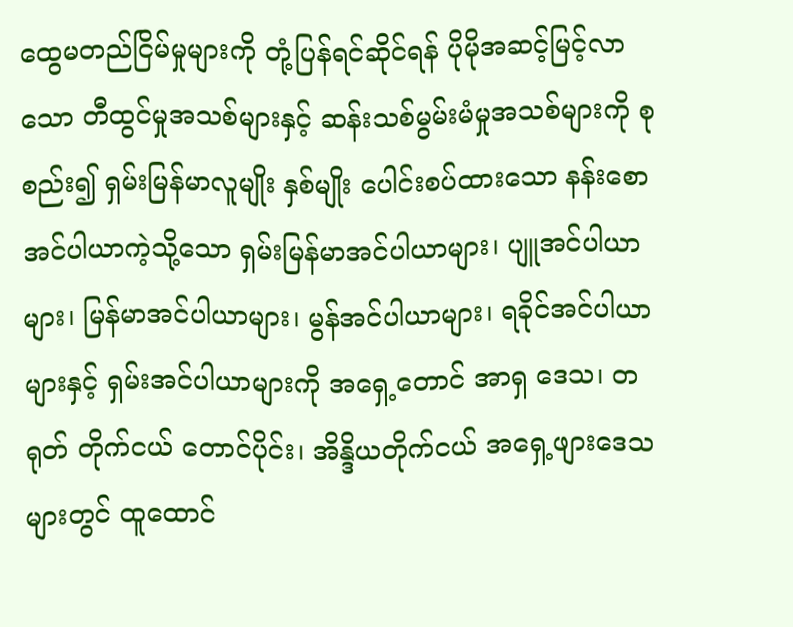ထွေမတည်ငြိမ်မှုများကို တုံ့ပြန်ရင်ဆိုင်ရန် ပိုမိုအဆင့်မြင့်လာသော တီထွင်မှုအသစ်များနှင့် ဆန်းသစ်မွမ်းမံမှုအသစ်များကို စုစည်း၍ ရှမ်းမြန်မာလူမျိုး နှစ်မျိုး ပေါင်းစပ်ထားသော နန်းစောအင်ပါယာကဲ့သို့သော ရှမ်းမြန်မာအင်ပါယာများ၊ ပျူအင်ပါယာများ၊ မြန်မာအင်ပါယာများ၊ မွန်အင်ပါယာများ၊ ရခိုင်အင်ပါယာများနှင့် ရှမ်းအင်ပါယာများကို အရှေ့တောင် အာရှ ဒေသ၊ တရုတ် တိုက်ငယ် တောင်ပိုင်း၊ အိန္ဒိယတိုက်ငယ် အရှေ့ဖျားဒေသများတွင် ထူထောင်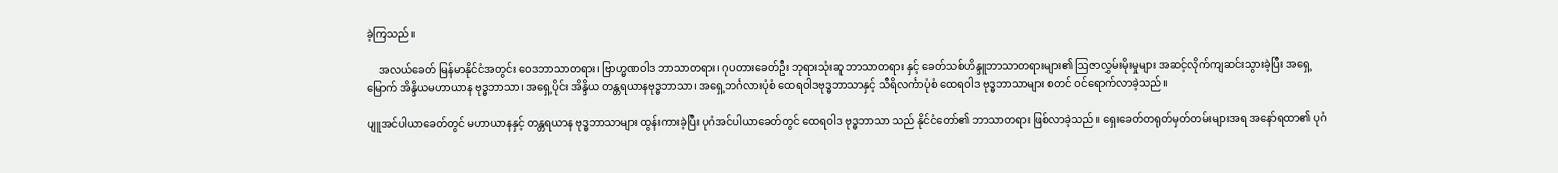ခဲ့ကြသည်။

     အလယ်ခေတ် မြန်မာနိုင်ငံအတွင်း ဝေဒဘာသာတရား၊ ဗြာဟ္မဏဝါဒ ဘာသာတရား၊ ဂုပတားခေတ်ဦး ဘုရားသုံးဆူ ဘာသာတရား နှင့် ခေတ်သစ်ဟိန္ဒူဘာသာတရားများ၏ ဩဇာလွှမ်းမိုးမှုများ အဆင့်လိုက်ကျဆင်းသွားခဲ့ပြီး အရှေ့မြောက် အိန္ဒိယမဟာယာန ဗုဒ္ဓဘာသာ၊ အရှေ့ပိုင်း အိန္ဒိယ တန္တရယာနဗုဒ္ဓဘာသာ၊ အရှေ့ဘင်္ဂလားပုံစံ ထေရဝါဒဗုဒ္ဓဘာသာနှင့် သီရိလင်္ကာပုံစံ ထေရဝါဒ ဗုဒ္ဓဘာသာများ စတင် ဝင်ရောက်လာခဲ့သည်။

ပျူအင်ပါယာခေတ်တွင် မဟာယာနနှင့် တန္တရယာန ဗုဒ္ဓဘာသာများ ထွန်းကားခဲ့ပြီး ပုဂံအင်ပါယာခေတ်တွင် ထေရဝါဒ ဗုဒ္ဓဘာသာ သည် နိုင်ငံတော်၏ ဘာသာတရား ဖြစ်လာခဲ့သည်။ ရှေးခေတ်တရုတ်မှတ်တမ်းများအရ အနော်ရထာ၏ ပုဂံ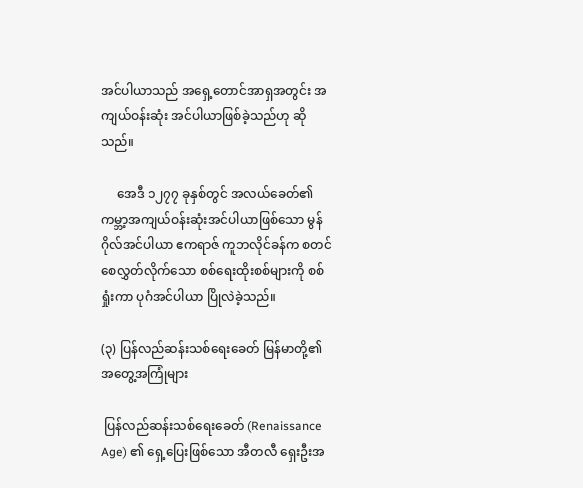အင်ပါယာသည် အရှေ့တောင်အာရှအတွင်း အကျယ်ဝန်းဆုံး အင်ပါယာဖြစ်ခဲ့သည်ဟု ဆိုသည်။

     အေဒီ ၁၂၇၇ ခုနှစ်တွင် အလယ်ခေတ်၏ ကမ္ဘာ့အကျယ်ဝန်းဆုံးအင်ပါယာဖြစ်သော မွန်ဂိုလ်အင်ပါယာ ဧကရာဇ် ကူဘလိုင်ခန်က စတင် စေလွှတ်လိုက်သော စစ်ရေးထိုးစစ်များကို စစ်ရှုံးကာ ပုဂံအင်ပါယာ ပြိုလဲခဲ့သည်။

(၃) ပြန်လည်ဆန်းသစ်ရေးခေတ် မြန်မာတို့၏အတွေ့အကြုံများ

 ပြန်လည်ဆန်းသစ်ရေးခေတ် (Renaissance Age) ၏ ရှေ့ပြေးဖြစ်သော အီတလီ ရှေးဦးအ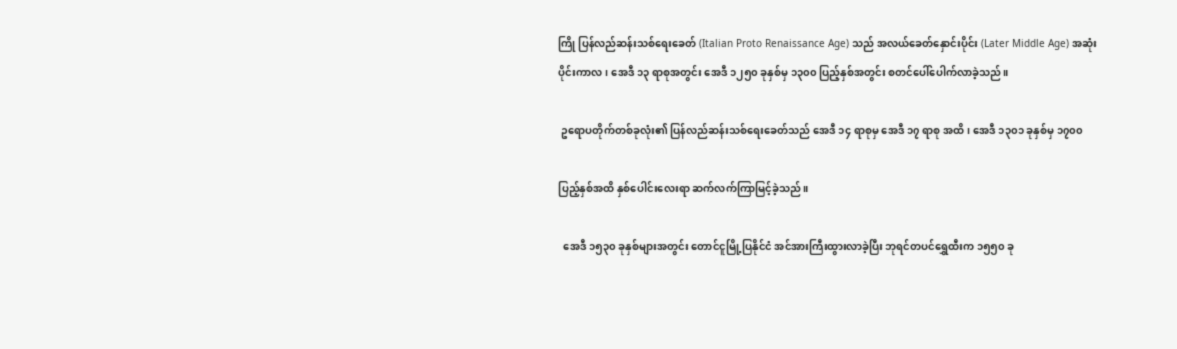ကြို ပြန်လည်ဆန်းသစ်ရေးခေတ် (Italian Proto Renaissance Age) သည် အလယ်ခေတ်နှောင်းပိုင်း (Later Middle Age) အဆုံးပိုင်းကာလ၊ အေဒီ ၁၃ ရာစုအတွင်း အေဒီ ၁၂၅၀ ခုနှစ်မှ ၁၃၀၀ ပြည့်နှစ်အတွင်း စတင်ပေါ်ပေါက်လာခဲ့သည်။

 ဥရောပတိုက်တစ်ခုလုံး၏ ပြန်လည်ဆန်းသစ်ရေးခေတ်သည် အေဒီ ၁၄ ရာစုမှ အေဒီ ၁၇ ရာစု အထိ၊ အေဒီ ၁၃၀၁ ခုနှစ်မှ ၁၇၀၀

ပြည့်နှစ်အထိ နှစ်ပေါင်းလေးရာ ဆက်လက်ကြာမြင့်ခဲ့သည်။

  အေဒီ ၁၅၃၀ ခုနှစ်များအတွင်း တောင်ငူမြို့ပြနိုင်ငံ အင်အားကြီးထွားလာခဲ့ပြီး ဘုရင်တပင်ရွှေထီးက ၁၅၅၀ ခု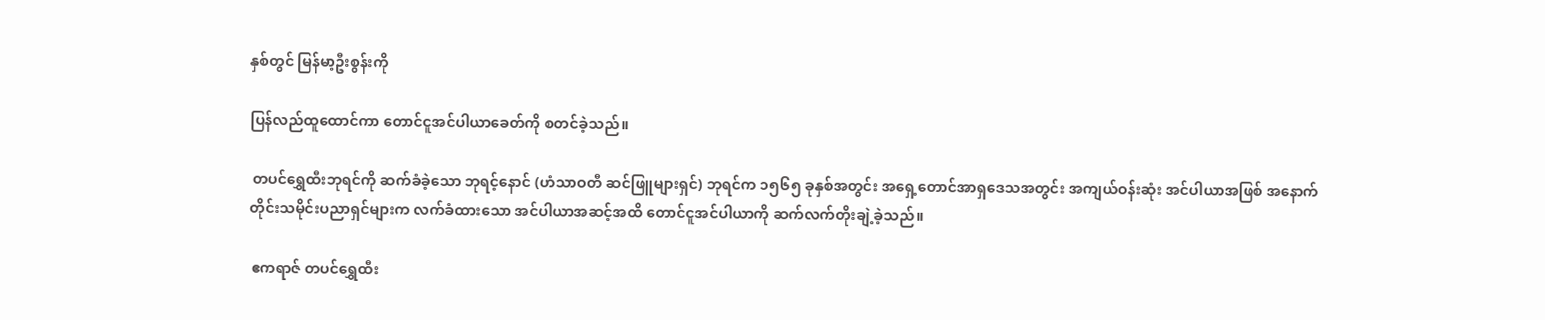နှစ်တွင် မြန်မာ့ဦးစွန်းကို

ပြန်လည်ထူထောင်ကာ တောင်ငူအင်ပါယာခေတ်ကို စတင်ခဲ့သည်။

 တပင်ရွှေထီးဘုရင်ကို ဆက်ခံခဲ့သော ဘုရင့်နောင် (ဟံသာဝတီ ဆင်ဖြူများရှင်) ဘုရင်က ၁၅၆၅ ခုနှစ်အတွင်း အရှေ့တောင်အာရှဒေသအတွင်း အကျယ်ဝန်းဆုံး အင်ပါယာအဖြစ် အနောက်တိုင်းသမိုင်းပညာရှင်များက လက်ခံထားသော အင်ပါယာအဆင့်အထိ တောင်ငူအင်ပါယာကို ဆက်လက်တိုးချဲ့ခဲ့သည်။

 ဧကရာဇ် တပင်ရွှေထီး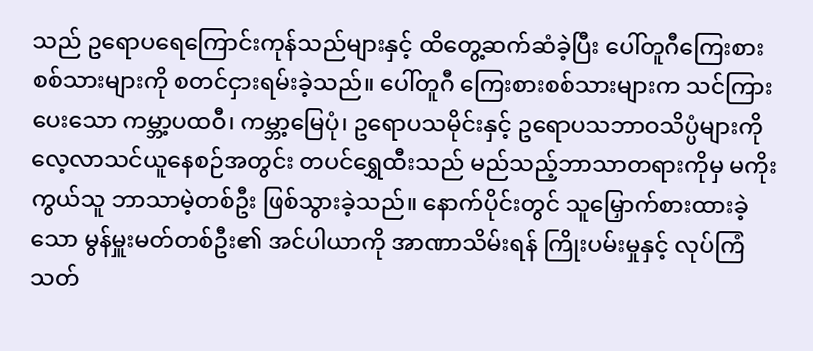သည် ဥရောပရေကြောင်းကုန်သည်များနှင့် ထိတွေ့ဆက်ဆံခဲ့ပြီး ပေါ်တူဂီကြေးစားစစ်သားများကို စတင်ငှားရမ်းခဲ့သည်။ ပေါ်တူဂီ ကြေးစားစစ်သားများက သင်ကြားပေးသော ကမ္ဘာ့ပထဝီ၊ ကမ္ဘာ့မြေပုံ၊ ဥရောပသမိုင်းနှင့် ဥရောပသဘာဝသိပ္ပံများကို လေ့လာသင်ယူနေစဉ်အတွင်း တပင်ရွှေထီးသည် မည်သည့်ဘာသာတရားကိုမှ မကိုးကွယ်သူ ဘာသာမဲ့တစ်ဦး ဖြစ်သွားခဲ့သည်။ နောက်ပိုင်းတွင် သူမြှောက်စားထားခဲ့သော မွန်မှူးမတ်တစ်ဦး၏ အင်ပါယာကို အာဏာသိမ်းရန် ကြိုးပမ်းမှုနှင့် လုပ်ကြံသတ်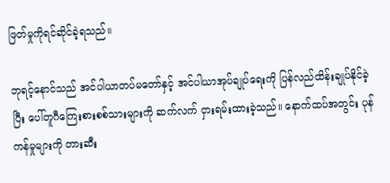ဖြတ်မှုကိုရင်ဆိုင်ခဲ့ရသည်။

ဘုရင့်နောင်သည် အင်ပါယာတပ်မတော်နှင့် အင်ပါယာအုပ်ချုပ်ရေးကို ပြန်လည်ထိန်းချုပ်နိုင်ခဲ့ပြီး ပေါ်တူဂီကြေးစားစစ်သားများကို ဆက်လက် ငှားရမ်းထားခဲ့သည်။ နောက်ထပ်အတွင်း ပုန်ကန်မှုများကို တားဆီး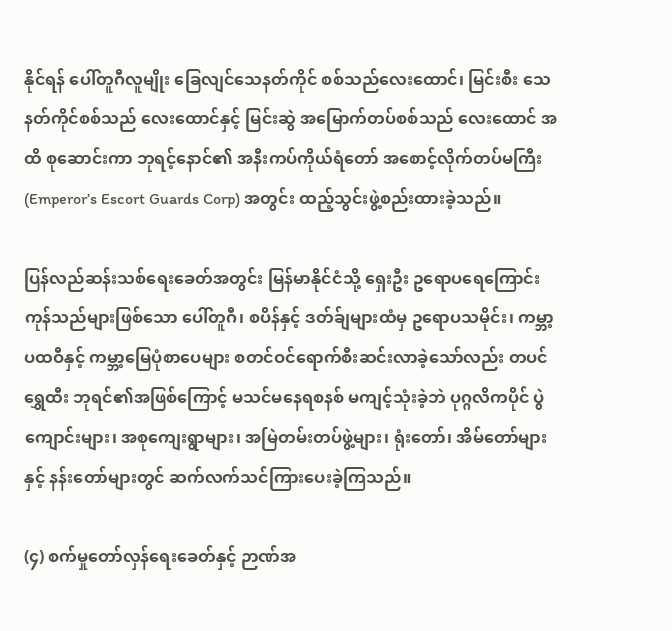နိုင်ရန် ပေါ်တူဂီလူမျိုး ခြေလျင်သေနတ်ကိုင် စစ်သည်လေးထောင်၊ မြင်းစီး သေနတ်ကိုင်စစ်သည် လေးထောင်နှင့် မြင်းဆွဲ အမြောက်တပ်စစ်သည် လေးထောင် အထိ စုဆောင်းကာ ဘုရင့်နောင်၏ အနီးကပ်ကိုယ်ရံတော် အစောင့်လိုက်တပ်မကြီး (Emperor’s Escort Guards Corp) အတွင်း ထည့်သွင်းဖွဲ့စည်းထားခဲ့သည်။

ပြန်လည်ဆန်းသစ်ရေးခေတ်အတွင်း မြန်မာနိုင်ငံသို့ ရှေးဦး ဥရောပရေကြောင်းကုန်သည်များဖြစ်သော ပေါ်တူဂီ၊ စပိန်နှင့် ဒတ်ခ်ျများထံမှ ဥရောပသမိုင်း၊ ကမ္ဘာ့ပထဝီနှင့် ကမ္ဘာ့မြေပုံစာပေများ စတင်ဝင်ရောက်စီးဆင်းလာခဲ့သော်လည်း တပင်ရွှေထီး ဘုရင်၏အဖြစ်ကြောင့် မသင်မနေရစနစ် မကျင့်သုံးခဲ့ဘဲ ပုဂ္ဂလိကပိုင် ပွဲကျောင်းများ၊ အစုကျေးရွာများ၊ အမြဲတမ်းတပ်ဖွဲ့များ၊ ရုံးတော်၊ အိမ်တော်များနှင့် နန်းတော်များတွင် ဆက်လက်သင်ကြားပေးခဲ့ကြသည်။

(၄) စက်မှုတော်လှန်ရေးခေတ်နှင့် ဉာဏ်အ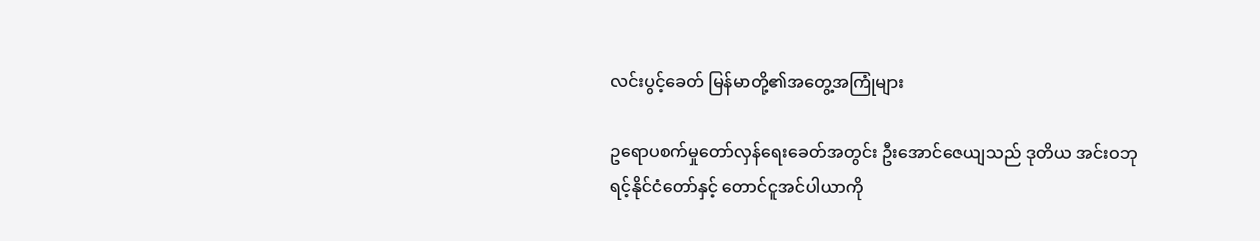လင်းပွင့်ခေတ် မြန်မာတို့၏အတွေ့အကြုံများ

ဥရောပစက်မှုတော်လှန်ရေးခေတ်အတွင်း ဦးအောင်ဇေယျသည် ဒုတိယ အင်းဝဘုရင့်နိုင်ငံတော်နှင့် တောင်ငူအင်ပါယာကို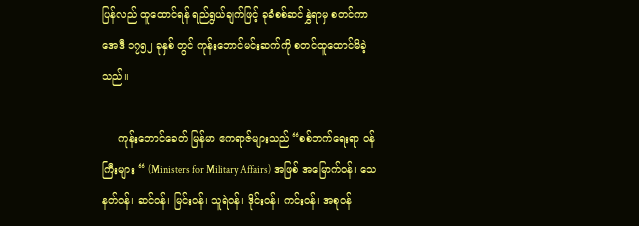ပြန်လည် ထူထောင်ရန် ရည်ရွယ်ချက်ဖြင့် ခုခံစစ်ဆင်နွှဲရာမှ စတင်ကာ အေဒီ ၁၇၅၂ ခုနှစ် တွင် ကုန်းဘောင်မင်းဆက်ကို စတင်ထူထောင်မိခဲ့သည်။

     ကုန်းဘောင်ခေတ် မြန်မာ ဧကရာဇ်များသည် “စစ်ဘက်ရေးရာ ဝန်ကြီးများ “ (Ministers for Military Affairs) အဖြစ် အမြောက်ဝန်၊ သေနတ်ဝန်၊ ဆင်ဝန်၊ မြင်းဝန်၊ သူရဲဝန်၊ ဒိုင်းဝန်၊ ကင်းဝန်၊ အစုဝန်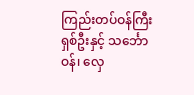ကြည်းတပ်ဝန်ကြီးရှစ်ဦးနှင့် သင်္ဘောဝန်၊ လှေ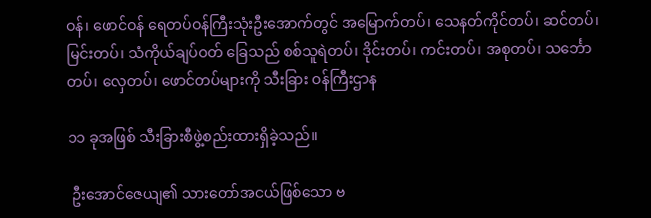ဝန်၊ ဖောင်ဝန် ရေတပ်ဝန်ကြီးသုံးဦးအောက်တွင် အမြောက်တပ်၊ သေနတ်ကိုင်တပ်၊ ဆင်တပ်၊ မြင်းတပ်၊ သံကိုယ်ချပ်ဝတ် ခြေသည် စစ်သူရဲတပ်၊ ဒိုင်းတပ်၊ ကင်းတပ်၊ အစုတပ်၊ သင်္ဘောတပ်၊ လှေတပ်၊ ဖောင်တပ်များကို သီးခြား ဝန်ကြီးဌာန

၁၁ ခုအဖြစ် သီးခြားစီဖွဲ့စည်းထားရှိခဲ့သည်။

 ဦးအောင်ဇေယျ၏ သားတော်အငယ်ဖြစ်သော ဗ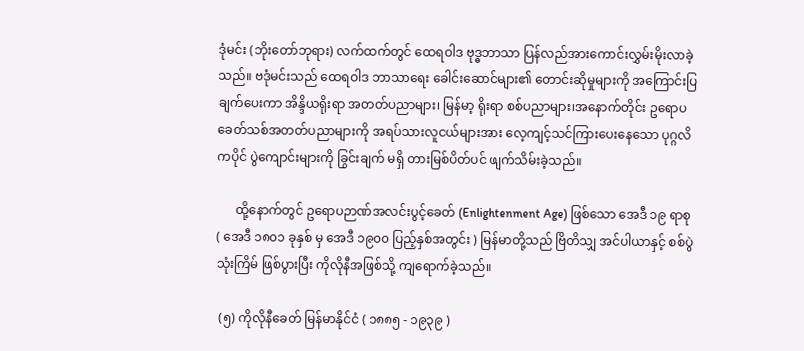ဒုံမင်း (ဘိုးတော်ဘုရား) လက်ထက်တွင် ထေရဝါဒ ဗုဒ္ဓဘာသာ ပြန်လည်အားကောင်းလွှမ်းမိုးလာခဲ့သည်။ ဗဒုံမင်းသည် ထေရဝါဒ ဘာသာရေး ခေါင်းဆောင်များ၏ တောင်းဆိုမှုများကို အကြောင်းပြချက်ပေးကာ အိန္ဒိယရိုးရာ အတတ်ပညာများ၊ မြန်မာ့ ရိုးရာ စစ်ပညာများ၊အနောက်တိုင်း ဥရောပ ခေတ်သစ်အတတ်ပညာများကို အရပ်သားလူငယ်များအား လေ့ကျင့်သင်ကြားပေးနေသော ပုဂ္ဂလိကပိုင် ပွဲကျောင်းများကို ခြွင်းချက် မရှိ တားမြစ်ပိတ်ပင် ဖျက်သိမ်းခဲ့သည်။

      ထို့နောက်တွင် ဥရောပဉာဏ်အလင်းပွင့်ခေတ် (Enlightenment Age) ဖြစ်သော အေဒီ ၁၉ ရာစု ( အေဒီ ၁၈၀၁ ခုနှစ် မှ အေဒီ ၁၉၀၀ ပြည့်နှစ်အတွင်း ) မြန်မာတို့သည် ဗြိတိသျှ အင်ပါယာနှင့် စစ်ပွဲသုံးကြိမ် ဖြစ်ပွားပြီး ကိုလိုနီအဖြစ်သို့ ကျရောက်ခဲ့သည်။

 (၅) ကိုလိုနီခေတ် မြန်မာနိုင်ငံ ( ၁၈၈၅ - ၁၉၃၉ )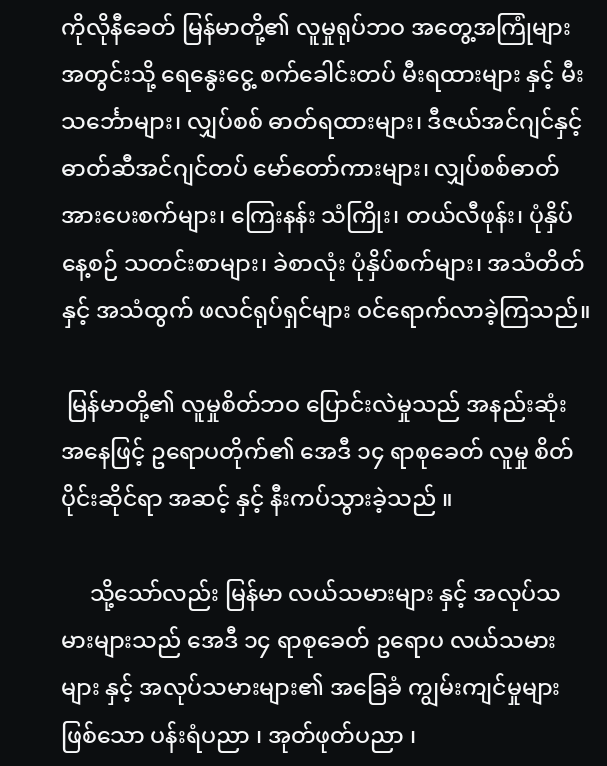ကိုလိုနီခေတ် မြန်မာတို့၏ လူမှုရုပ်ဘဝ အတွေ့အကြုံများအတွင်းသို့ ရေနွေးငွေ့ စက်ခေါင်းတပ် မီးရထားများ နှင့် မီးသင်္ဘောများ၊ လျှပ်စစ် ဓာတ်ရထားများ၊ ဒီဇယ်အင်ဂျင်နှင့်  ဓာတ်ဆီအင်ဂျင်တပ် မော်တော်ကားများ၊ လျှပ်စစ်ဓာတ်အားပေးစက်များ၊ ကြေးနန်း သံကြိုး၊ တယ်လီဖုန်း၊ ပုံနှိပ် နေ့စဉ် သတင်းစာများ၊ ခဲစာလုံး ပုံနှိပ်စက်များ၊ အသံတိတ်နှင့် အသံထွက် ဖလင်ရုပ်ရှင်များ ဝင်ရောက်လာခဲ့ကြသည်။

 မြန်မာတို့၏ လူမှုစိတ်ဘဝ ပြောင်းလဲမှုသည် အနည်းဆုံး အနေဖြင့် ဥရောပတိုက်၏ အေဒီ ၁၄ ရာစုခေတ် လူမှု စိတ်ပိုင်းဆိုင်ရာ အဆင့် နှင့် နီးကပ်သွားခဲ့သည် ။

     သို့သော်လည်း မြန်မာ လယ်သမားများ နှင့် အလုပ်သမားများသည် အေဒီ ၁၄ ရာစုခေတ် ဥရောပ လယ်သမားများ နှင့် အလုပ်သမားများ၏ အခြေခံ ကျွမ်းကျင်မှုများ ဖြစ်သော ပန်းရံပညာ ၊ အုတ်ဖုတ်ပညာ ၊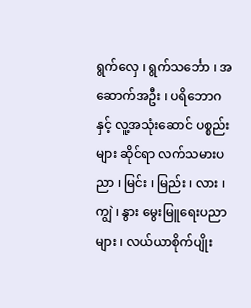ရွက်လှေ ၊ ရွက်သ‌င်္ဘော ၊ အဆောက်အဦး ၊ ပရိဘောဂ နှင့် လူ့အသုံးဆောင် ပစ္စည်းများ ဆိုင်ရာ လက်သမားပညာ ၊ မြင်း ၊ မြည်း ၊ လား ၊ ကျွဲ ၊ နွား မွေးမြူရေးပညာများ ၊ လယ်ယာစိုက်ပျိုး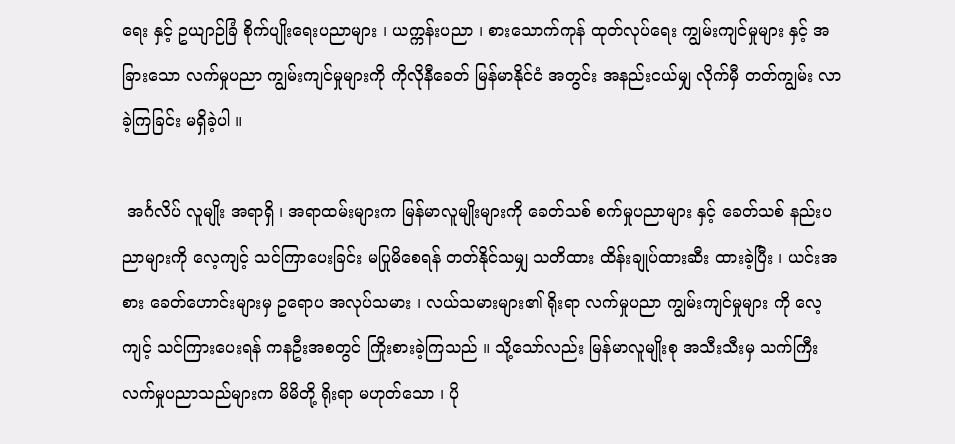ရေး နှင့် ဥယျာဉ်ခြံ စိုက်ပျိုးရေးပညာများ ၊ ယက္ကန်းပညာ ၊ စားသောက်ကုန် ထုတ်လုပ်ရေး ကျွမ်းကျင်မှုများ နှင့် အခြားသော လက်မှုပညာ ကျွမ်းကျင်မှုများကို ကိုလိုနီခေတ် မြန်မာနိုင်ငံ အတွင်း အနည်းငယ်မျှ လိုက်မှီ တတ်ကျွမ်း လာခဲ့ကြခြင်း မရှိခဲ့ပါ ။

 အင်္ဂလိပ် လူမျိုး အရာရှိ ၊ အရာထမ်းများက မြန်မာလူမျိုးများကို ခေတ်သစ် စက်မှုပညာများ နှင့် ခေတ်သစ် နည်းပညာများကို လေ့ကျင့် သင်ကြာပေးခြင်း မပြုမိစေရန် တတ်နိုင်သမျှ သတိထား ထိန်းချုပ်ထားဆီး ထားခဲ့ပြီး ၊ ယင်းအစား ခေတ်ဟောင်းများမှ ဥရောပ အလုပ်သမား ၊ လယ်သမားများ၏ ရိုးရာ လက်မှုပညာ ကျွမ်းကျင်မှုများ ကို လေ့ကျင့် သင်ကြားပေးရန် ကနဦးအစတွင် ကြိုးစားခဲ့ကြသည် ။ သို့သော်လည်း မြန်မာလူမျိုးစု အသီးသီးမှ သက်ကြီး လက်မှုပညာသည်များက မိမိတို့ ရိုးရာ မဟုတ်သော ၊ ပို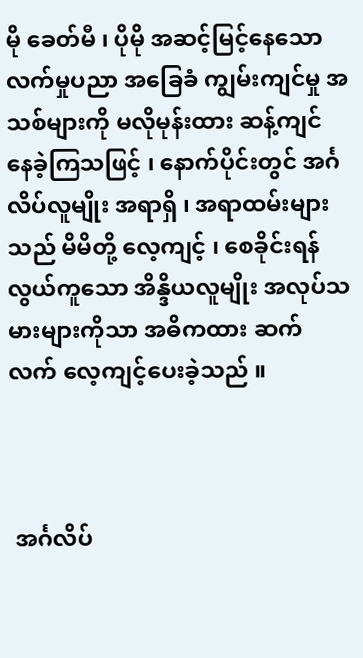မို ခေတ်မီ ၊ ပိုမို အဆင့်မြင့်နေသော လက်မှုပညာ အခြေခံ ကျွမ်းကျင်မှု အသစ်များကို မလိုမုန်းထား ဆန့်ကျင် နေခဲ့ကြသဖြင့် ၊ နောက်ပိုင်းတွင် အင်္ဂလိပ်လူမျိုး အရာရှိ ၊ အရာထမ်းများသည် မိမိတို့ လေ့ကျင့် ၊ စေခိုင်းရန် လွယ်ကူသော အိန္ဒိယလူမျိုး အလုပ်သမားများကိုသာ အဓိကထား ဆက်လက် လေ့ကျင့်ပေးခဲ့သည် ။



 အင်္ဂလိပ်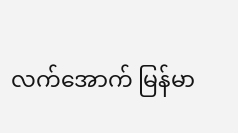လက်အောက် မြန်မာ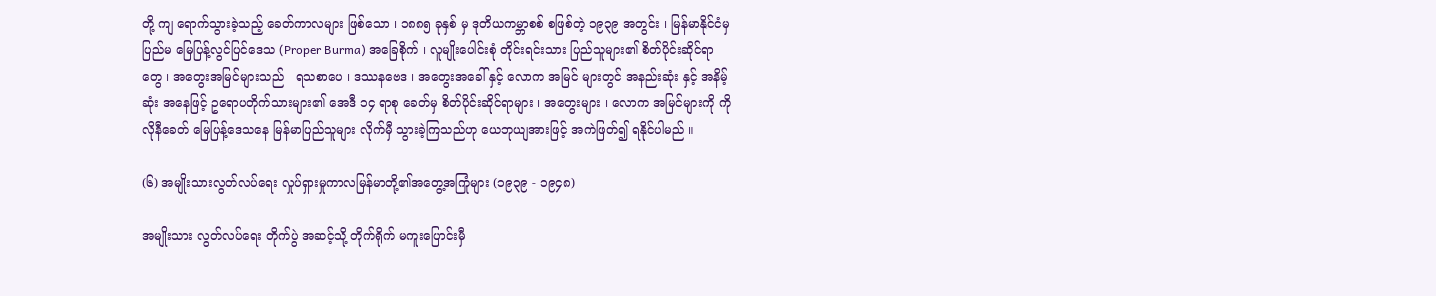တို့ ကျ ရောက်သွားခဲ့‌သည့် ခေတ်ကာလများ ဖြစ်သော ၊ ၁၈၈၅ ခုနှစ် မှ ဒုတိယကမ္ဘာစစ် စဖြစ်တဲ့ ၁၉၃၉ အတွင်း ၊ မြန်မာနိုင်ငံမှ ပြည်မ မြေပြန့်လွင်ပြင်ဒေသ (Proper Burma) အခြေစိုက် ၊ လူမျိုးပေါင်းစုံ တိုင်းရင်းသား ပြည်သူများ၏ စိတ်ပိုင်းဆိုင်ရာတွေ ၊ အတွေးအမြင်များသည်   ရသစာပေ ၊ ဒဿနဗေဒ ၊ အတွေးအခေါ် နှင့် လောက အမြင် များတွင် အနည်းဆုံး နှင့် အနိမ့်ဆုံး အနေဖြင့် ဥရောပတိုက်သားများ၏ အေဒီ ၁၄ ရာစု ခေတ်မှ စိတ်ပိုင်းဆိုင်ရာများ ၊ အတွေးများ ၊ လောက အမြင်များကို ကိုလိုနီခေတ် မြေပြန့်ဒေသနေ မြန်မာပြည်သူများ လိုက်မှီ သွားခဲ့ကြသည်ဟု ယေဘုယျအားဖြင့် အကဲဖြတ်၍ ရနိုင်ပါမည် ။

(၆) အမျိုးသားလွတ်လပ်ရေး လှုပ်ရှားမှုကာလမြန်မာတို့၏အတွေ့အကြုံများ (၁၉၃၉ - ၁၉၄၈)

အမျိုးသား လွတ်လပ်ရေး တိုက်ပွဲ အဆင့်သို့ တိုက်ရိုက် မကူးပြောင်းမှီ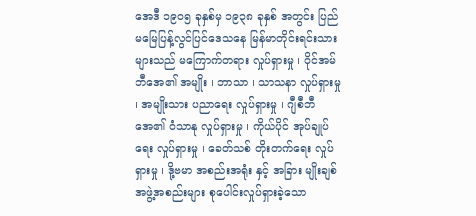အေဒီ ၁၉၀၅ ခုနှစ်မှ ၁၉၃၈ ခုနှစ် အတွင်း ပြည်မမြေပြန့်လွင်ပြင်ဒေသနေ မြန်မာတိုင်းရင်းသားများသည် မကြောက်တရား လှုပ်ရှားမှု ၊ ဝိုင်အမ်ဘီအေ၏ အမျိုး ၊ ဘာသာ ၊ သာသနာ လှုပ်ရှားမှု ၊ အမျိုးသား ပညာရေး လှုပ်ရှားမှု ၊ ဂျီစီဘီအေ၏ ဝံသာနု လှုပ်ရှားမှု ၊ ကိုယ်ပိုင် အုပ်ချုပ်ရေး လှုပ်ရှားမှု ၊ ခေတ်သစ် တိုးတက်ရေး လှုပ်ရှားမှု ၊ ဒို့ဗမာ အစည်းအရုံး နှင့် အခြား မျိုးချစ် အဖွဲ့အစည်းများ စုပေါင်းလှုပ်ရှားခဲ့သော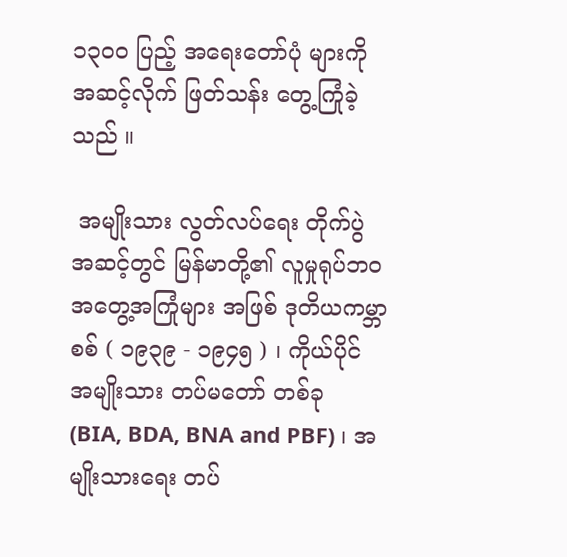၁၃၀၀ ပြည့် အရေးတော်ပုံ များကို အဆင့်လိုက် ဖြတ်သန်း တွေ့ကြုံခဲ့သည် ။

 အမျိုးသား လွတ်လပ်ရေး တိုက်ပွဲ အဆင့်တွင် မြန်မာတို့၏ လူမှုရုပ်ဘဝ အတွေ့အကြုံများ အဖြစ် ဒုတိယကမ္ဘာစစ် ( ၁၉၃၉ - ၁၉၄၅ ) ၊ ကိုယ်ပိုင် အမျိုးသား တပ်မတော် တစ်ခု  (BIA, BDA, BNA and PBF) ၊ အမျိုးသားရေး တပ်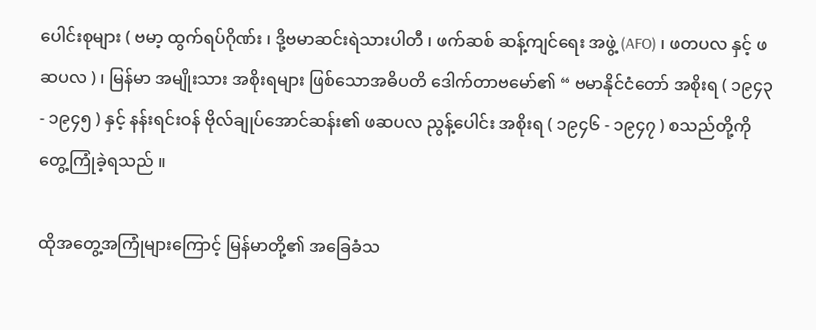ပေါင်းစုများ ( ဗမာ့ ထွက်ရပ်ဂိုဏ်း ၊ ဒို့ဗမာဆင်းရဲသားပါတီ ၊ ဖက်ဆစ် ဆန့်ကျင်ရေး အဖွဲ့ (AFO) ၊ ဖတပလ နှင့် ဖဆပလ ) ၊ မြန်မာ အမျိုးသား အစိုးရများ ဖြစ်သောအဓိပတိ ‌ဒေါက်တာဗမော်၏ “ ဗမာနိုင်ငံတော် အစိုးရ ( ၁၉၄၃ - ၁၉၄၅ ) နှင့် နန်းရင်းဝန် ဗိုလ်ချုပ်အောင်ဆန်း၏ ဖဆပလ ညွန့်ပေါင်း အစိုးရ ( ၁၉၄၆ - ၁၉၄၇ ) စသည်တို့ကို တွေ့ကြုံခဲ့ရသည် ။

ထိုအတွေ့အကြုံများကြောင့် မြန်မာတို့၏ အခြေခံသ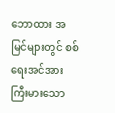ဘောထား အမြင်များတွင် စစ်ရေးအင်အား ကြီးမားသော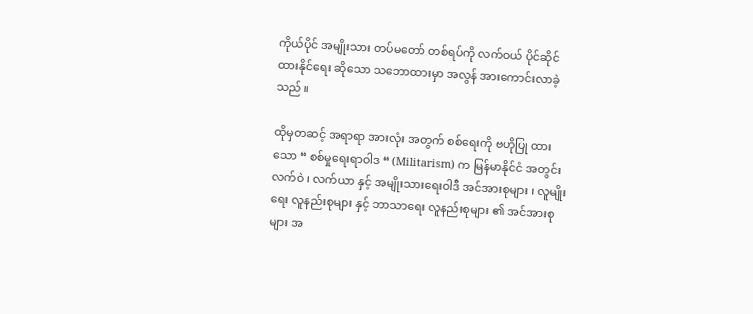ကိုယ်ပိုင် အမျိုးသား တပ်မတော် တစ်ရပ်ကို လက်ဝယ် ပိုင်ဆိုင် ထားနိုင်ရေး ဆိုသော သဘောထားမှာ အလွန် အားကောင်းလာခဲ့သည် ။

ထိုမှတဆင့် အရာရာ အားလုံး အတွက် စစ်ရေးကို ဗဟိုပြု ထားသော “ စစ်မှုရေးရာဝါဒ “ (Militarism) က မြန်မာနိုင်ငံ အတွင်း လက်ဝဲ ၊ လက်ယာ နှင့် အမျိုးသားရေးဝါဒီ အင်အားစုများ ၊ လူမျိုးရေး လူနည်းစုများ နှင့် ဘာသာရေး လူနည်းစုများ ၏ အင်အားစုများ အ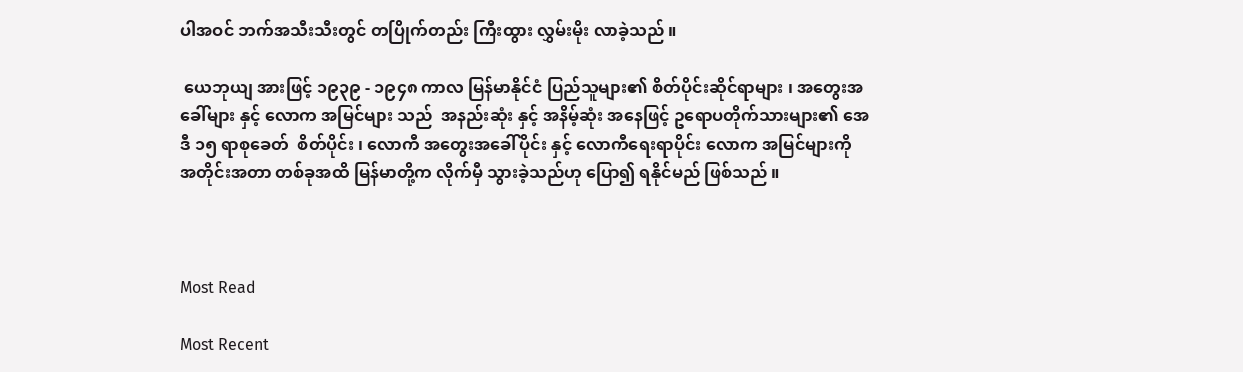ပါအဝင် ဘက်အသီးသီးတွင် တပြိုက်တည်း ကြီးထွား လွှမ်းမိုး လာခဲ့သည် ။

 ယေဘုယျ အားဖြင့် ၁၉၃၉ - ၁၉၄၈ ကာလ မြန်မာနိုင်ငံ ပြည်သူများ၏ စိတ်ပိုင်းဆိုင်ရာများ ၊ အတွေးအခေါ်များ နှင့် လောက အမြင်များ သည်  အနည်းဆုံး နှင့် အနိမ့်ဆုံး အနေဖြင့် ဥရောပတိုက်သားများ၏ အေဒီ ၁၅ ရာစုခေတ်  စိတ်ပိုင်း ၊ လောကီ အတွေးအခေါ်ပိုင်း နှင့် လောကီရေးရာပိုင်း လောက အမြင်များကို အတိုင်းအတာ တစ်ခုအထိ မြန်မာတို့က လိုက်မှီ သွားခဲ့သည်ဟု ပြော၍ ရနိုင်မည် ဖြစ်သည် ။



Most Read

Most Recent